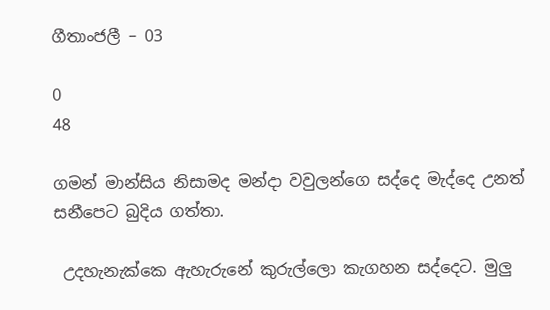ගීතාංජලී – 03

0
48

ගමන් මාන්සිය නිසාමද මන්දා වවුලන්ගෙ සද්දෙ මැද්දෙ උනත් සනීපෙට බුදිය ගත්තා.

 උදහැනැක්කෙ ඇහැරුනේ කුරුල්ලො කැගහන සද්දෙට. මුලු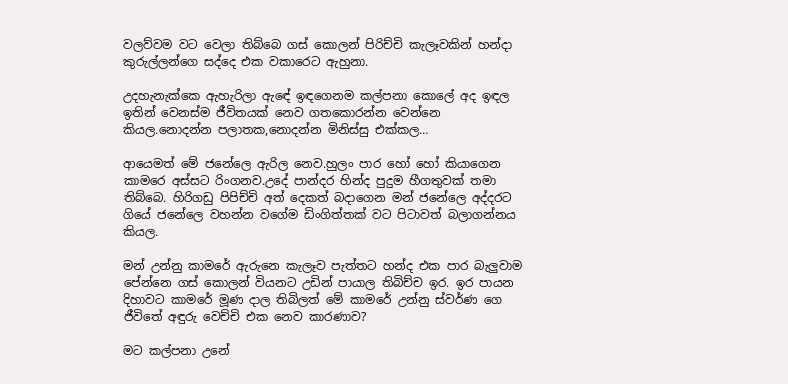වලව්වම වට වෙලා තිබ්බෙ ගස් කොලන් පිරිච්චි කැලෑවකින් හන්දා කුරුල්ලන්ගෙ සද්දෙ එක වකාරෙට ඇහුනා.

උදහැනැක්කෙ ඇහැරිලා ඇඳේ ඉඳගෙනම කල්පනා කොලේ අද ඉඳල ඉතින් වෙනස්ම ජීවිතයක් නෙව ගතකොරන්න වෙන්නෙ කියල.නොදන්න පලාතක,නොදන්න මිනිස්සු එක්කල…

ආයෙමත් මේ ජනේලෙ ඇරිල නෙව.හුලං පාර හෝ හෝ කියාගෙන කාමරෙ අස්සට රිංගනව.උදේ පාන්දර හින්ද පුදුම හීගතුවක් තමා තිබ්බෙ. හිරිගඩු පිපිච්චි අත් දෙකත් බදාගෙන මන් ජනේලෙ අද්දරට ගියේ ජනේලෙ වහන්න වගේම ඩිංගිත්තක් වට පිටාවත් බලාගන්නය කියල.

මන් උන්නු කාමරේ ඇරුනෙ කැලෑව පැත්තට හන්ද එක පාර බැලුවාම පේන්නෙ ගස් කොලන් වියනට උඩින් පායාල තිබිච්ච ඉර. ඉර පායන දිහාවට කාමරේ මූණ දාල තිබිලත් මේ කාමරේ උන්නු ස්වර්ණ ගෙ ජීවිතේ අඳුරු වෙච්චි එක නෙව කාරණාව?

මට කල්පනා උනේ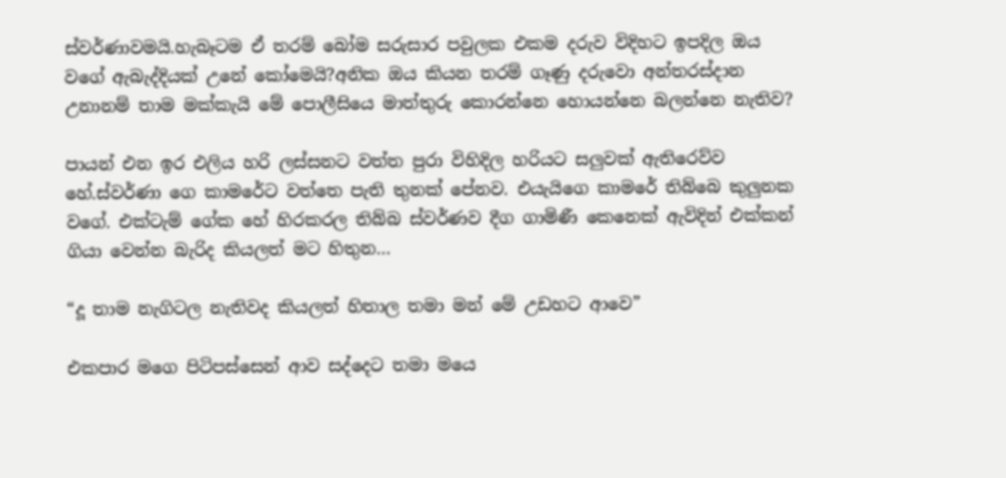ස්වර්ණාවමයි.හැබෑටම ඒ තරම් බෝම සරුසාර පවුලක එකම දරුව විදිහට ඉපදිල ඔය වගේ ඇබැද්දියක් උනේ කෝමෙයි?අනික ඔය කියන තරම් ගෑණු දරුවො අන්තරස්දාන උනානම් තාම මක්කැයි මේ පොලීසියෙ මාත්තුරු කොරන්නෙ හොයන්නෙ බලන්නෙ නැතිව?

පායන් එන ඉර එලිය හරි ලස්සනට වත්ත පුරා විහිදිල හරියට සලුවක් ඇතිරෙව්ව හේ.ස්වර්ණා ගෙ කාමරේට වත්තෙ පැති තුනක් පේනව. එයැයිගෙ කාමරේ තිබ්බෙ කුලුනක වගේ. එක්ටැම් ගේක හේ හිරකරල තිබ්බ ස්වර්ණව දීග ගාමිණී කෙනෙක් ඇවිදින් එක්කන් ගියා වෙන්න බැරිද කියලත් මට හිතුන…

“දූ තාම නැගිටල නැතිවද කියලත් හිතාල තමා මන් මේ උඩහට ආවෙ”

එකපාර මගෙ පිටිපස්සෙන් ආව සද්දෙට තමා මයෙ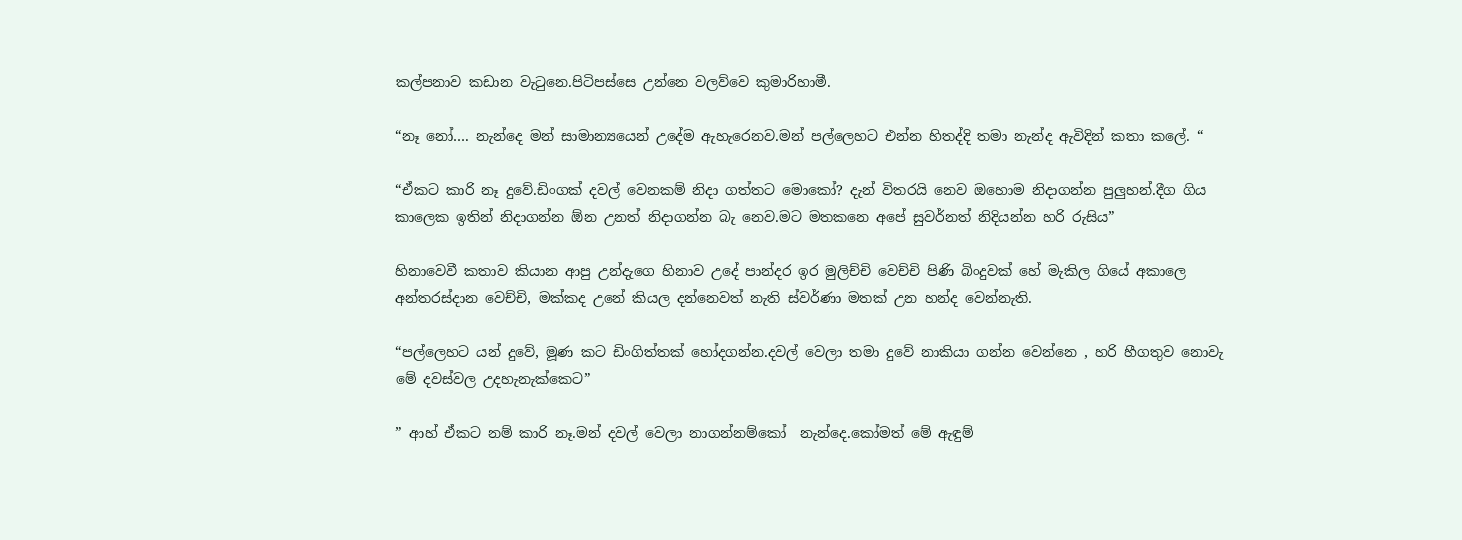කල්පනාව කඩාන වැටුනෙ.පිටිපස්සෙ උන්නෙ වලව්වෙ කුමාරිහාමී.

“නෑ නෝ…. නැන්දෙ මන් සාමාන්‍යයෙන් උදේම ඇහැරෙනව.මන් පල්ලෙහට එන්න හිතද්දි තමා නැන්ද ඇවිදින් කතා කලේ. “

“ඒකට කාරි නෑ දුවේ.ඩිංගක් දවල් වෙනකම් නිදා ගත්තට මොකෝ? දැන් විතරයි නෙව ඔහොම නිදාගන්න පුලුහන්.දීග ගිය කාලෙක ඉතින් නිදාගන්න ඕන උනත් නිදාගන්න බැ නෙව.මට මතකනෙ අපේ සුවර්නත් නිදියන්න හරි රුසිය”

හිනාවෙවී කතාව කියාන ආපු උන්දැගෙ හිනාව උදේ පාන්දර ඉර මුලිච්චි වෙච්චි පිණි බිංදුවක් හේ මැකිල ගියේ අකාලෙ අන්තරස්දාන වෙච්චි, මක්කද උනේ කියල දන්නෙවත් නැති ස්වර්ණා මතක් උන හන්ද වෙන්නැති.

“පල්ලෙහට යන් දුවේ, මූණ කට ඩිංගිත්තක් හෝදගන්න.දවල් වෙලා තමා දුවේ නාකියා ගන්න වෙන්නෙ , හරි හීගතුව නොවැ මේ දවස්වල උදහැනැක්කෙට”

” ආහ් ඒකට නම් කාරි නෑ.මන් දවල් වෙලා නාගන්නම්කෝ  නැන්දෙ.කෝමත් මේ ඇඳුම්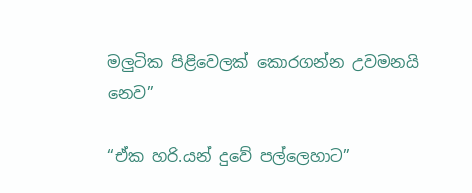මලුටික පිළිවෙලක් කොරගන්න උවමනයි නෙව”

“ඒක හරි.යන් දුවේ පල්ලෙහාට”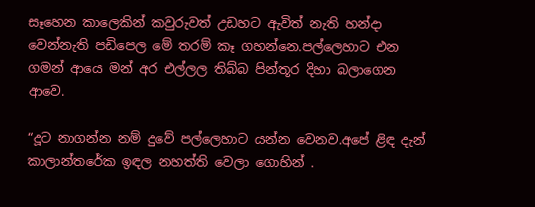සෑහෙන කාලෙකින් කවුරුවත් උඩහට ඇවිත් නැති හන්දා වෙන්නැති පඩිපෙල මේ තරම් කෑ ගහන්නෙ.පල්ලෙහාට එන ගමන් ආයෙ මන් අර එල්ලල තිබ්බ පින්තූර දිහා බලාගෙන ආවෙ.

“දූට නාගන්න නම් දුවේ පල්ලෙහාට යන්න වෙනව.අපේ ළිඳ දැන් කාලාන්තරේක ඉඳල නහත්ති වෙලා ගොහින් .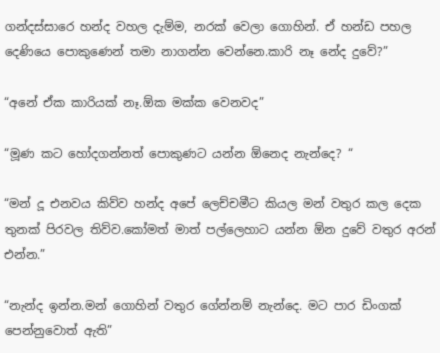ගන්දස්සාරෙ හන්ද වහල දැම්ම, නරක් වෙලා ගොහින්. ඒ හන්ඩ පහල දෙණියෙ පොකුණෙන් තමා නාගන්න වෙන්නෙ.කාරි නෑ නේද දුවේ?”

“අනේ ඒක කාරියක් නෑ.ඕක මක්ක වෙනවද”

“මූණ කට හෝදගන්නත් පොකුණට යන්න ඕනෙද නැන්දෙ? “

“මන් දූ එනවය කිව්ව හන්ද අපේ ලෙච්චමීට කියල මන් වතුර කල දෙක තුනක් පිරවල තිව්ව.කෝමත් මාත් පල්ලෙහාට යන්න ඕන දුවේ වතුර අරන් එන්න.”

“නැන්ද ඉන්න.මන් ගොහින් වතුර ගේන්නම් නැන්දෙ. මට පාර ඩිංගක් පෙන්නුවොත් ඇති”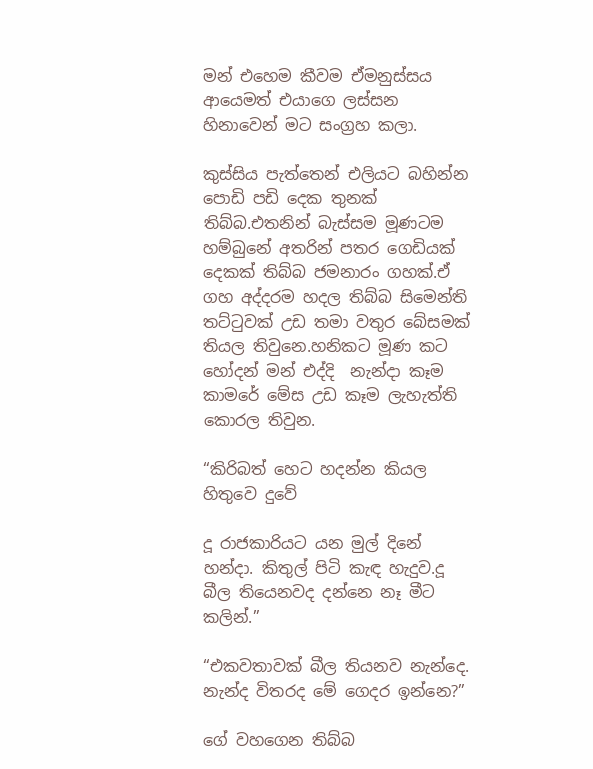මන් එහෙම කීවම ඒමනුස්සය ආයෙමත් එයාගෙ ලස්සන හිනාවෙන් මට සංග්‍රහ කලා.

කුස්සිය පැත්තෙන් එලියට බහින්න පොඩි පඩි දෙක තුනක් තිබ්බ.එතනින් බැස්සම මූණටම හම්බුනේ අතරින් පතර ගෙඩියක් දෙකක් තිබ්බ ජමනාරං ගහක්.ඒ ගහ අද්දරම හදල තිබ්බ සිමෙන්ති තට්ටුවක් උඩ තමා වතුර බේසමක් තියල තිවුනෙ.හනිකට මූණ කට හෝදන් මන් එද්දි  නැන්දා කෑම කාමරේ මේස උඩ කෑම ලැහැත්ති කොරල තිවුන.

“කිරිබත් හෙට හදන්න කියල හිතුවෙ දුවේ

දූ රාජකාරියට යන මුල් දිනේ හන්දා. කිතුල් පිටි කැඳ හැදුව.දූ බීල තියෙනවද දන්නෙ නෑ මීට කලින්.”

“එකවතාවක් බීල තියනව නැන්දෙ. නැන්ද විතරද මේ ගෙදර ඉන්නෙ?”

ගේ වහගෙන තිබ්බ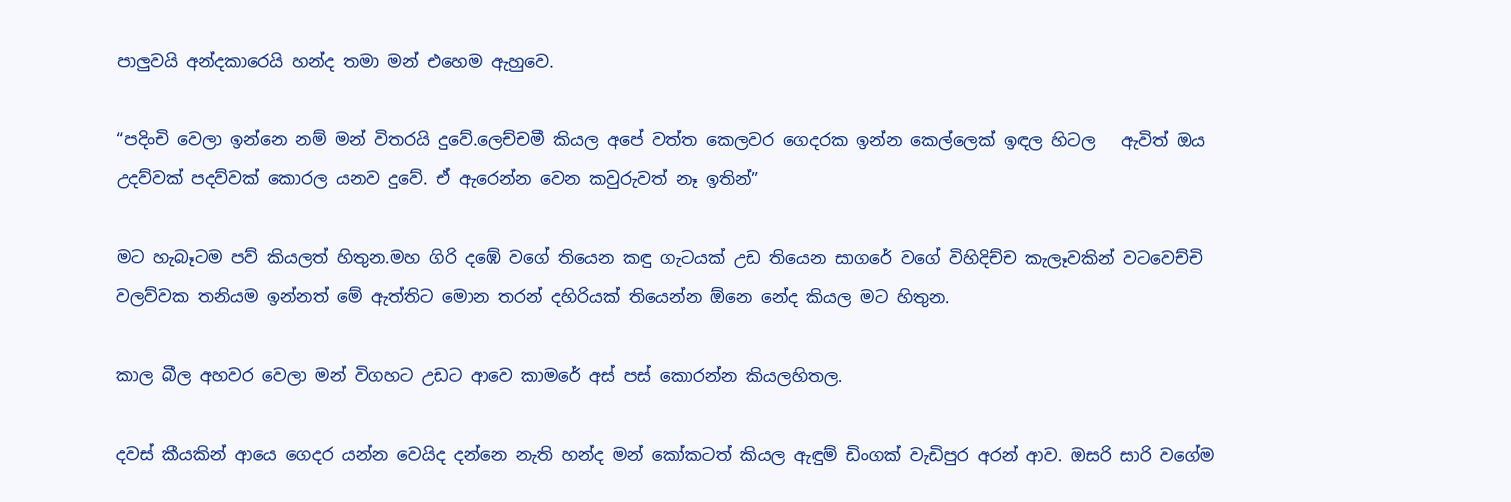පාලුවයි අන්දකාරෙයි හන්ද තමා මන් එහෙම ඇහුවෙ.

“පදිංචි වෙලා ඉන්නෙ නම් මන් විතරයි දුවේ.ලෙච්චමී කියල අපේ වත්ත කෙලවර ගෙදරක ඉන්න කෙල්ලෙක් ඉඳල හිටල   ඇවිත් ඔය උදව්වක් පදව්වක් කොරල යනව දුවේ. ඒ ඇරෙන්න වෙන කවුරුවත් නෑ ඉතින්”

මට හැබෑටම පව් කියලත් හිතුන.මහ ගිරි දඹේ වගේ තියෙන කඳු ගැටයක් උඩ තියෙන සාගරේ වගේ විහිදිච්ච කැලෑවකින් වටවෙච්චි වලව්වක තනියම ඉන්නත් මේ ඇත්තිට මොන තරන් දහිරියක් තියෙන්න ඕනෙ නේද කියල මට හිතුන.

කාල බීල අහවර වෙලා මන් විගහට උඩට ආවෙ කාමරේ අස් පස් කොරන්න කියලහිතල.

දවස් කීයකින් ආයෙ ගෙදර යන්න වෙයිද දන්නෙ නැති හන්ද මන් කෝකටත් කියල ඇඳුම් ඩිංගක් වැඩිපුර අරන් ආව. ඔසරි සාරි වගේම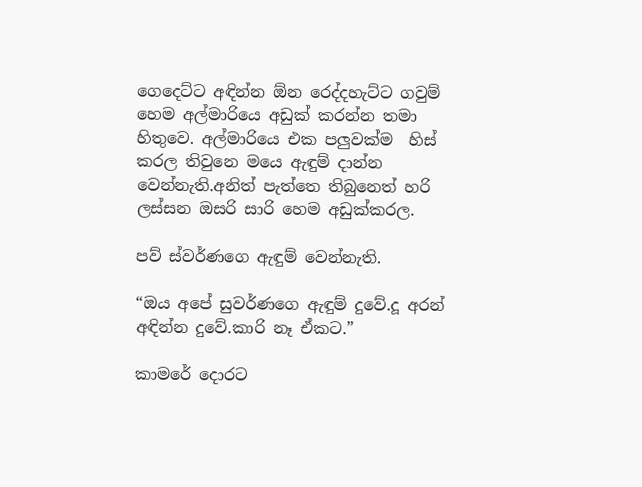ගෙදෙට්ට අඳින්න ඕන රෙද්දහැට්ට ගවුම්  හෙම අල්මාරියෙ අඩුක් කරන්න තමා හිතුවෙ. අල්මාරියෙ එක පලුවක්ම  හිස් කරල තිවුනෙ මයෙ ඇඳුම් දාන්න වෙන්නැති.අනිත් පැත්තෙ තිබුනෙත් හරි ලස්සන ඔසරි සාරි හෙම අඩුක්කරල.

පව් ස්වර්ණගෙ ඇඳුම් වෙන්නැති.

“ඔය අපේ සුවර්ණගෙ ඇඳුම් දුවේ.දූ අරන් අඳින්න දුවේ.කාරි නෑ ඒකට.”

කාමරේ දොරට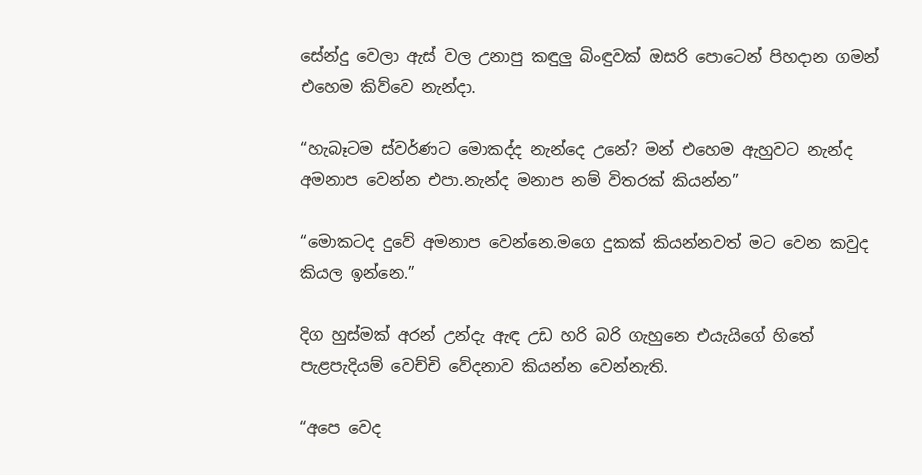සේන්දු වෙලා ඇස් වල උනාපු කඳුලු බිංඳුවක් ඔසරි පොටෙන් පිහදාන ගමන් එහෙම කිව්වෙ නැන්දා.

“හැබෑටම ස්වර්ණට මොකද්ද නැන්දෙ උනේ? මන් එහෙම ඇහුවට නැන්ද අමනාප වෙන්න එපා.නැන්ද මනාප නම් විතරක් කියන්න”

“මොකටද දුවේ අමනාප වෙන්නෙ.මගෙ දුකක් කියන්නවත් මට වෙන කවුද කියල ඉන්නෙ.”

දිග හුස්මක් අරන් උන්දැ ඇඳ උඩ හරි බරි ගැහුනෙ එයැයිගේ හිතේ පැළපැදියම් වෙච්චි වේදනාව කියන්න වෙන්නැති.

“අපෙ වෙද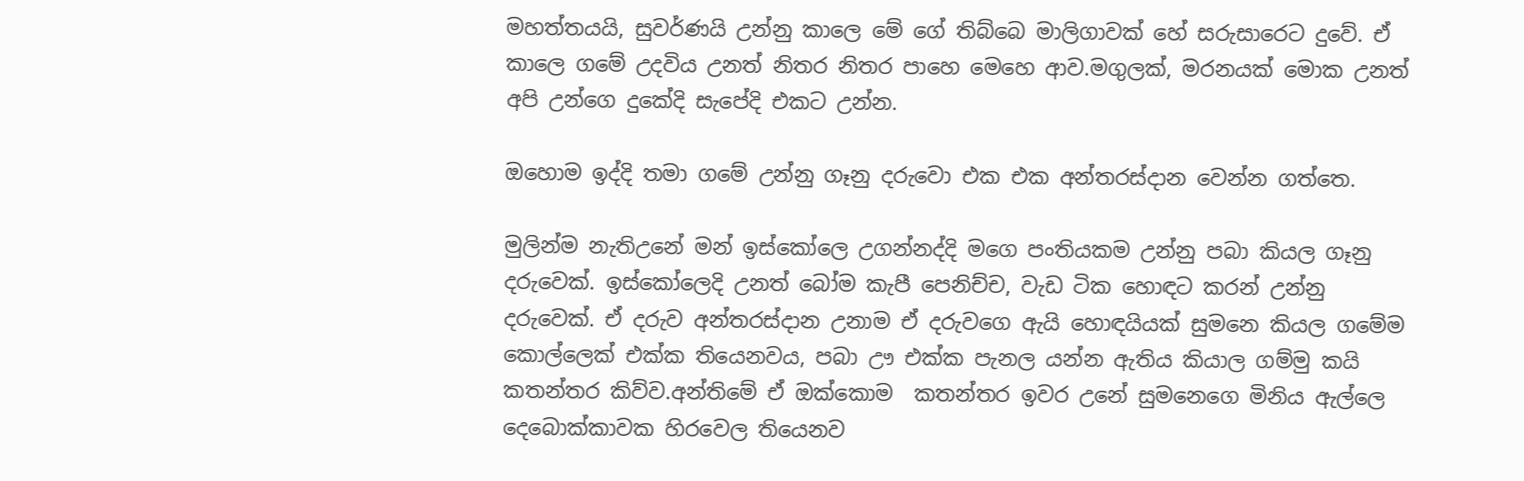මහත්තයයි, සුවර්ණයි උන්නු කාලෙ මේ ගේ තිබ්බෙ මාලිගාවක් හේ සරුසාරෙට දුවේ. ඒ කාලෙ ගමේ උදවිය උනත් නිතර නිතර පාහෙ මෙහෙ ආව.මගුලක්, මරනයක් මොක උනත් අපි උන්ගෙ දුකේදි සැපේදි එකට උන්න.

ඔහොම ඉද්දි තමා ගමේ උන්නු ගෑනු දරුවො එක එක අන්තරස්දාන වෙන්න ගත්තෙ.

මුලින්ම නැතිඋනේ මන් ඉස්කෝලෙ උගන්නද්දි මගෙ පංතියකම උන්නු පබා කියල ගෑනු දරුවෙක්. ඉස්කෝලෙදි උනත් බෝම කැපී පෙනිච්ච, වැඩ ටික හොඳට කරන් උන්නු දරුවෙක්. ඒ දරුව අන්තරස්දාන උනාම ඒ දරුවගෙ ඇයි හොඳයියක් සුමනෙ කියල ගමේම කොල්ලෙක් එක්ක තියෙනවය, පබා ඌ එක්ක පැනල යන්න ඇතිය කියාල ගම්මු කයි කතන්තර කිව්ව.අන්තිමේ ඒ ඔක්කොම  කතන්තර ඉවර උනේ සුමනෙගෙ මිනිය ඇල්ලෙ දෙබොක්කාවක හිරවෙල තියෙනව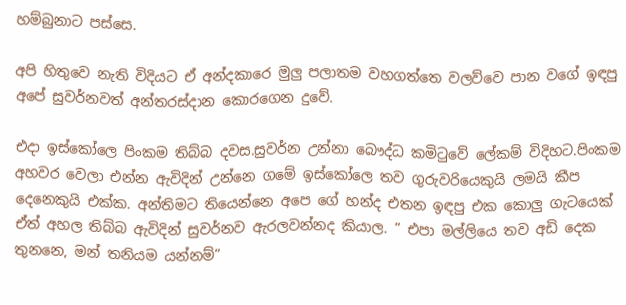හම්බුනාට පස්සෙ.

අපි හිතුවෙ නැති විදියට ඒ අන්දකාරෙ මුලු පලාතම වහගත්තෙ වලව්වෙ පාන වගේ ඉඳපු අපේ සුවර්නවත් අන්තරස්දාන කොරගෙන දුවේ.

එදා ඉස්කෝලෙ පිංකම තිබ්බ දවස.සුවර්න උන්නා බෞද්ධ කමිටුවේ ලේකම් විදිහට.පිංකම අහවර වෙලා එන්න ඇවිදින් උන්නෙ ගමේ ඉස්කෝලෙ තව ගුරුවරියෙකුයි ලමයි කීප දෙනෙකුයි එක්ක. අන්තිමට තියෙන්නෙ අපෙ ගේ හන්ද එතන ඉඳපු එක කොලු ගැටයෙක් ඒත් අහල තිබ්බ ඇවිදින් සුවර්නව ඇරලවන්නද කියාල. ” එපා මල්ලියෙ තව අඩි දෙක තුනනෙ, මන් තනියම යන්නම්”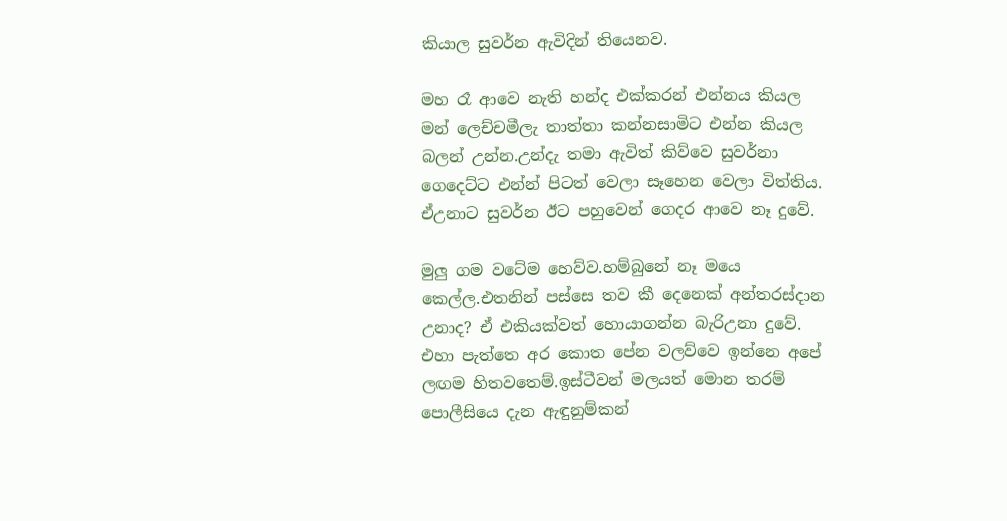කියාල සුවර්න ඇවිදින් තියෙනව.

මහ රෑ ආවෙ නැති හන්ද එක්කරන් එන්නය කියල  මන් ලෙච්චමීලැ තාත්තා කන්නසාමිට එන්න කියල බලන් උන්න.උන්දැ තමා ඇවිත් කිව්වෙ සුවර්නා ගෙදෙට්ට එන්න් පිටත් වෙලා සෑහෙන වෙලා විත්තිය. ඒඋනාට සුවර්න ඊට පහුවෙන් ගෙදර ආවෙ නෑ දුවේ.

මුලු ගම වටේම හෙව්ව.හම්බුනේ නෑ මයෙ කෙල්ල.එතනින් පස්සෙ තව කී දෙනෙක් අන්තරස්දාන උනාද? ඒ එකියක්වත් හොයාගන්න බැරිඋනා දුවේ. එහා පැත්තෙ අර කොත පේන වලව්වෙ ඉන්නෙ අපේ ලඟම හිතවතෙම්.ඉස්ටීවන් මලයත් මොන තරම් පොලීසියෙ දැන ඇඳුනුම්කන්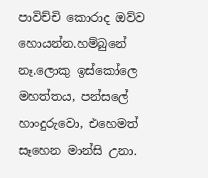පාවිච්චි කොරාද ඔව්ව හොයන්න.හම්බුනේ නෑ.ලොකු ඉස්කෝලෙ මහත්තය, පන්සලේ හාංදුරුවො, එහෙමත් සෑහෙන මාන්සි උනා.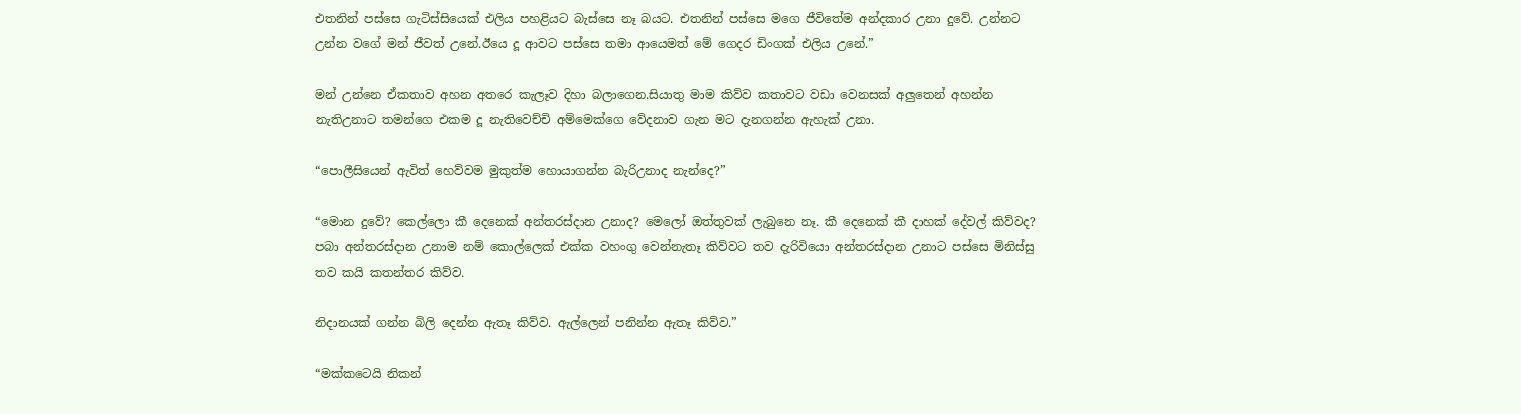එතනින් පස්සෙ ගැටිස්සියෙක් එලිය පහළියට බැස්සෙ නෑ බයට. එතනින් පස්සෙ මගෙ ජීවිතේම අන්දකාර උනා දුවේ. උන්නට උන්න වගේ මන් ජීවත් උනේ.ඊයෙ දූ ආවට පස්සෙ තමා ආයෙමත් මේ ගෙදර ඩිංගක් එලිය උනේ.”

මන් උන්නෙ ඒකතාව අහන අතරෙ කැලෑව දිහා බලාගෙන.සියාතු මාම කිව්ව කතාවට වඩා වෙනසක් අලුතෙන් අහන්න නැතිඋනාට තමන්ගෙ එකම දූ නැතිවෙච්චි අම්මෙක්ගෙ වේදනාව ගැන මට දැනගන්න ඇහැක් උනා.

“පොලීසියෙන් ඇවිත් හෙව්වම මුකුත්ම හොයාගන්න බැරිඋනාද නැන්දෙ?”

“මොන දුවේ? කෙල්ලො කී දෙනෙක් අන්තරස්දාන උනාද? මෙලෝ ඔත්තුවක් ලැබුනෙ නෑ. කී දෙනෙක් කී දාහක් දේවල් කිව්වද? පබා අන්තරස්දාන උනාම නම් කොල්ලෙක් එක්ක වහංගු වෙන්නැතෑ කිව්වට තව දැරිවියො අන්තරස්දාන උනාට පස්සෙ මිනිස්සු තව කයි කතන්තර කිව්ව.

නිදානයක් ගන්න බිලි දෙන්න ඇතෑ කිව්ව. ඇල්ලෙන් පනින්න ඇතෑ කිව්ව.”

“මක්කටෙයි නිකන්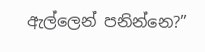ඇල්ලෙන් පනින්නෙ?”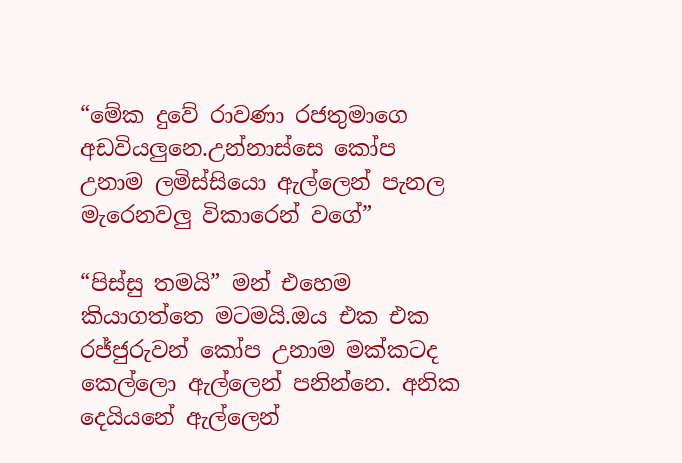“මේක දුවේ රාවණා රජතුමාගෙ අඩවියලුනෙ.උන්නාස්සෙ කෝප උනාම ලමිස්සියො ඇල්ලෙන් පැනල මැරෙනවලු විකාරෙන් වගේ”

“පිස්සු තමයි” මන් එහෙම කියාගත්තෙ මටමයි.ඔය එක එක රජ්ජුරුවන් කෝප උනාම මක්කටද කෙල්ලො ඇල්ලෙන් පනින්නෙ. අනික දෙයියනේ ඇල්ලෙන්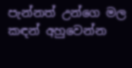පැන්නත් උන්ගෙ මල කඳන් අහුවෙන්න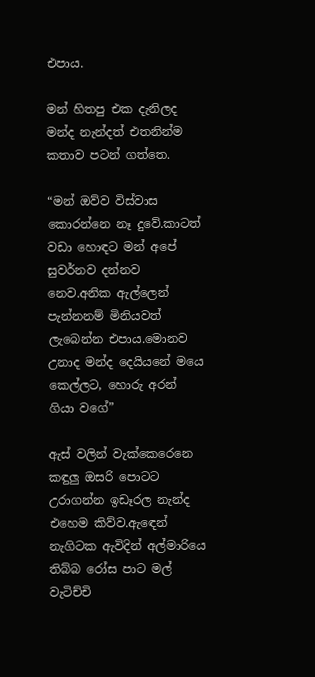එපාය.

මන් හිතපු එක දැනිලද මන්ද නැන්දත් එතනින්ම කතාව පටන් ගත්තෙ.

“මන් ඔව්ව විස්වාස කොරන්නෙ නෑ දුවේ.කාටත් වඩා හොඳට මන් අපේ සුවර්නව දන්නව නෙව.අනික ඇල්ලෙන් පැන්නනම් මිනියවත් ලැබෙන්න එපාය.මොනව උනාද මන්ද දෙයියනේ මයෙ කෙල්ලට, හොරු අරන් ගියා වගේ”

ඇස් වලින් වැක්කෙරෙනෙ කඳුලු ඔසරි පොටට උරාගන්න ඉඩෑරල නැන්ද එහෙම කිව්ව.ඇඳෙන් නැගිටක ඇවිදින් අල්මාරියෙ තිබ්බ රෝස පාට මල් වැටිච්චි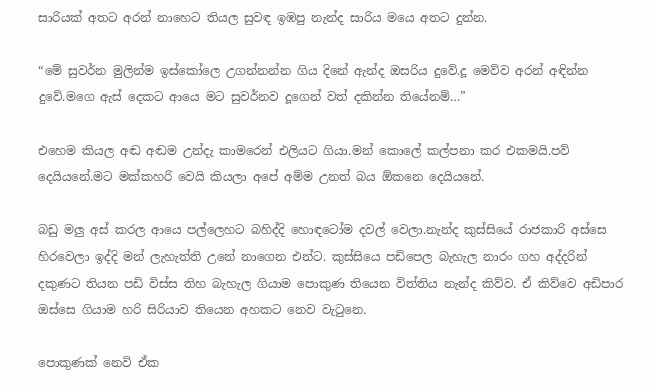සාරියක් අතට අරන් නාහෙට තියල සුවඳ ඉඹපු නැන්ද සාරිය මයෙ අතට දුන්න.

“මේ සුවර්න මුලින්ම ඉස්කෝලෙ උගන්නන්න ගිය දිනේ ඇන්ද ඔසරිය දුවේ.දූ මෙව්ව අරන් අඳින්න දුවේ.මගෙ ඇස් දෙකට ආයෙ මට සුවර්නව දූගෙන් වත් දකින්න තියේනම්…”

එහෙම කියල අඬ අඬම උන්දැ කාමරෙන් එලියට ගියා.මන් කොලේ කල්පනා කර එකමයි.පව් දෙයියනේ.මට මක්කහරි වෙයි කියලා අපේ අම්ම උනත් බය ඕකනෙ දෙයියනේ.

බඩු මලු අස් කරල ආයෙ පල්ලෙහට බහිද්දි හොඳටෝම දවල් වෙලා.නැන්ද කුස්සියේ රාජකාරි අස්සෙ හිරවෙලා ඉද්දි මන් ලැහැත්ති උනේ නාගෙන එන්ට. කුස්සියෙ පඩිපෙල බැහැල නාරං ගහ අද්දරින් දකුණට තියන පඩි විස්ස තිහ බැහැල ගියාම පොකුණ තියෙන විත්තිය නැන්ද කිව්ව. ඒ කිව්වෙ අඩිපාර ඔස්සෙ ගියාම හරි සිරියාව තියෙන අහකට නෙව වැටුනෙ.

පොකුණක් නෙවි ඒක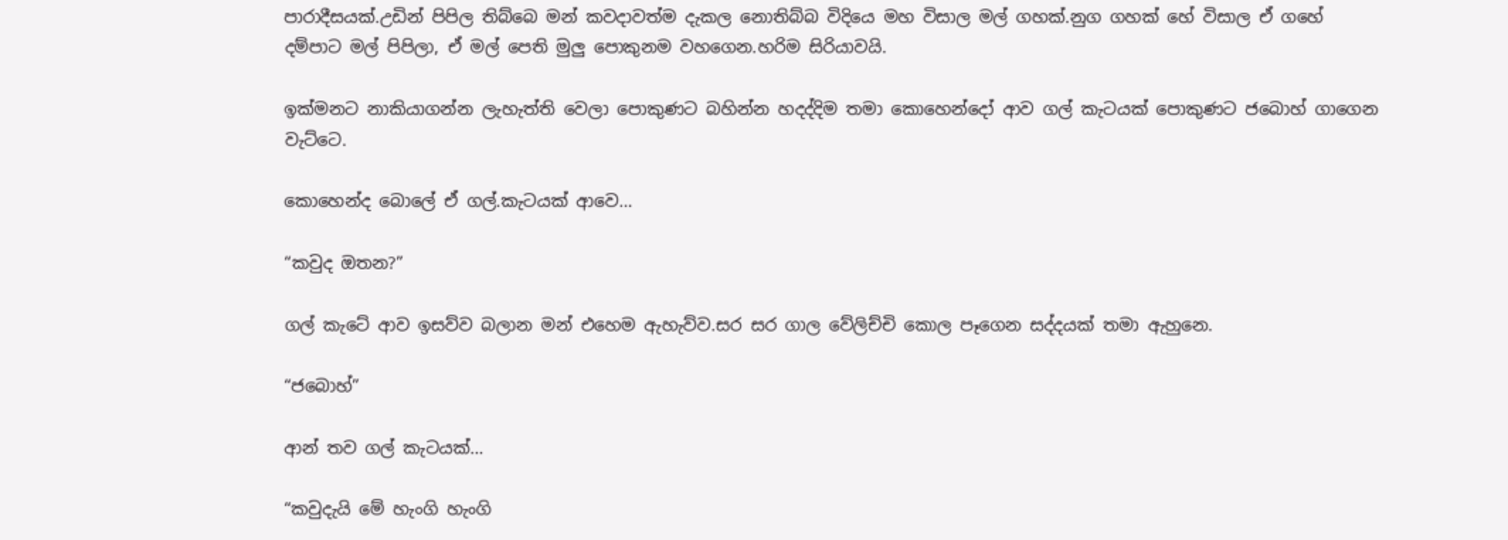පාරාදීසයක්.උඩින් පිපිල තිබ්බෙ මන් කවදාවත්ම දැකල නොතිබ්බ විදියෙ මහ විසාල මල් ගහක්.නුග ගහක් හේ විසාල ඒ ගහේ දම්පාට මල් පිපිලා, ඒ මල් පෙති මුලු පොකුනම වහගෙන.හරිම සිරියාවයි.

ඉක්මනට නාකියාගන්න ලැහැත්ති වෙලා පොකුණට බහින්න හදද්දිම තමා කොහෙන්දෝ ආව ගල් කැටයක් පොකුණට ජබොහ් ගාගෙන වැට්ටෙ.

කොහෙන්ද බොලේ ඒ ගල්.කැටයක් ආවෙ…

“කවුද ඔතන?”

ගල් කැටේ ආව ඉසව්ව බලාන මන් එහෙම ඇහැව්ව.සර සර ගාල වේලිච්චි කොල පෑගෙන සද්දයක් තමා ඇහුනෙ.

“ජබොහ්”

ආන් තව ගල් කැටයක්…

“කවුදැයි මේ හැංගි හැංගි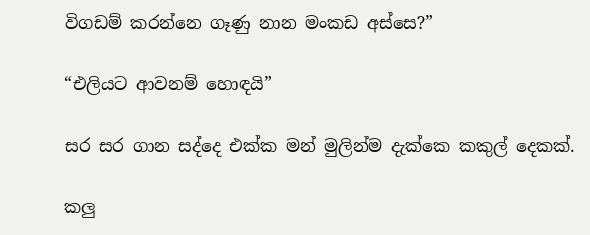විගඩම් කරන්නෙ ගෑණු නාන මංකඩ අස්සෙ?”

“එලියට ආවනම් හොඳයි”

සර සර ගාන සද්දෙ එක්ක මන් මුලින්ම දැක්කෙ කකුල් දෙකක්.

කලු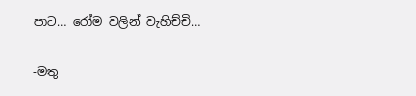පාට… රෝම වලින් වැහිච්චි…

-මතු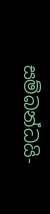සම්බන්ධයි-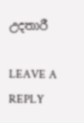උදතාරී

LEAVE A REPLY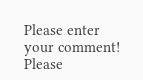Please enter your comment!
Please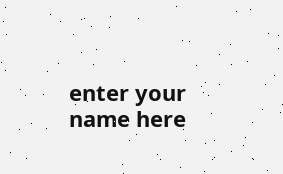enter your name here